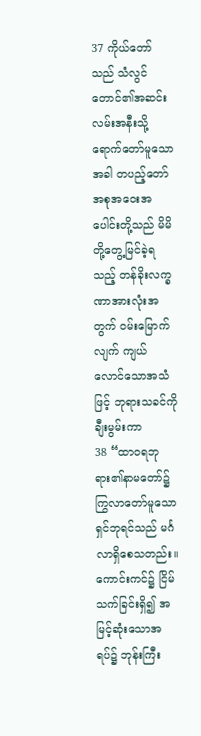37 ကိုယ်တော်သည် သံလွင်တောင်၏အဆင်းလမ်းအနီးသို့ ရောက်တော်မူသောအခါ တပည့်တော်အစုအဝေးအပေါင်းတို့သည် မိမိတို့တွေ့မြင်ခဲ့ရသည့် တန်ခိုးလက္ခဏာအားလုံးအတွက် ဝမ်းမြောက်လျက် ကျယ်လောင်သောအသံဖြင့် ဘုရားသခင်ကိုချီးမွမ်းကာ
38 “ထာဝရဘုရား၏နာမတော်၌ ကြွလာတော်မူသောရှင်ဘုရင်သည် မင်္ဂလာရှိစေသတည်း။ ကောင်းကင်၌ ငြိမ်သက်ခြင်းရှိ၍ အမြင့်ဆုံးသောအရပ်၌ ဘုန်းကြီး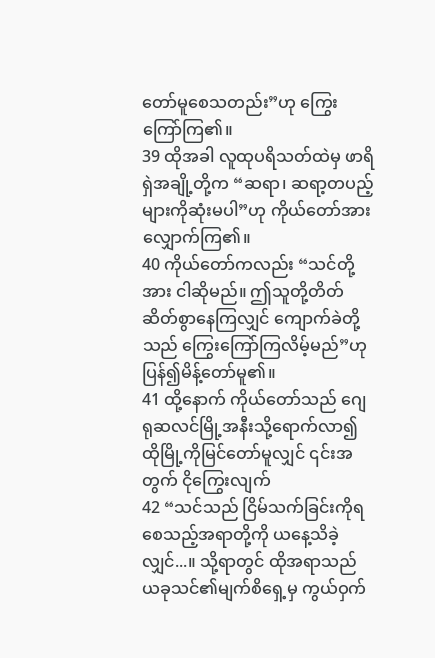တော်မူစေသတည်း”ဟု ကြွေးကြော်ကြ၏။
39 ထိုအခါ လူထုပရိသတ်ထဲမှ ဖာရိရှဲအချို့တို့က “ဆရာ၊ ဆရာ့တပည့်များကိုဆုံးမပါ”ဟု ကိုယ်တော်အားလျှောက်ကြ၏။
40 ကိုယ်တော်ကလည်း “သင်တို့အား ငါဆိုမည်။ ဤသူတို့တိတ်ဆိတ်စွာနေကြလျှင် ကျောက်ခဲတို့သည် ကြွေးကြော်ကြလိမ့်မည်”ဟု ပြန်၍မိန့်တော်မူ၏။
41 ထို့နောက် ကိုယ်တော်သည် ဂျေရုဆလင်မြို့အနီးသို့ရောက်လာ၍ ထိုမြို့ကိုမြင်တော်မူလျှင် ၎င်းအတွက် ငိုကြွေးလျက်
42 “သင်သည် ငြိမ်သက်ခြင်းကိုရစေသည့်အရာတို့ကို ယနေ့သိခဲ့လျှင်...။ သို့ရာတွင် ထိုအရာသည် ယခုသင်၏မျက်စိရှေ့မှ ကွယ်ဝှက်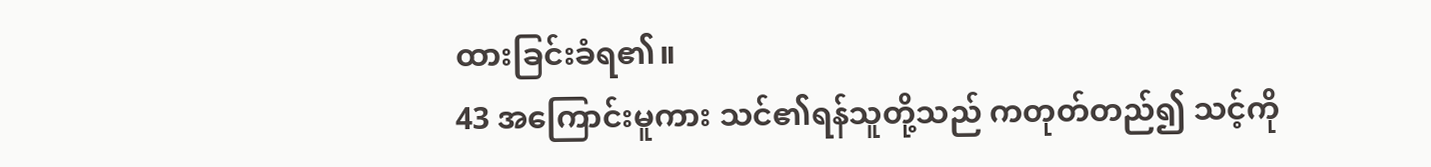ထားခြင်းခံရ၏။
43 အကြောင်းမူကား သင်၏ရန်သူတို့သည် ကတုတ်တည်၍ သင့်ကို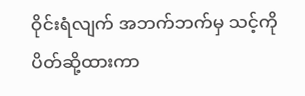ဝိုင်းရံလျက် အဘက်ဘက်မှ သင့်ကိုပိတ်ဆို့ထားကာ